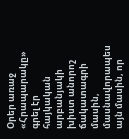Օրեր առաջ «Հրապարակը» գրել էր հայկական արբանյակի խիստ անորոշ ճակատագրի մասին, մասնավորապես այն մասին, որ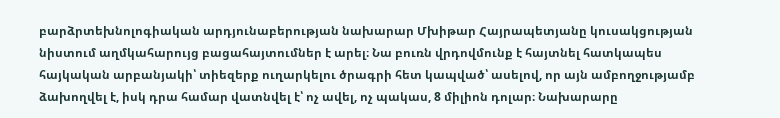բարձրտեխնոլոգիական արդյունաբերության նախարար Մխիթար Հայրապետյանը կուսակցության նիստում աղմկահարույց բացահայտումներ է արել։ Նա բուռն վրդովմունք է հայտնել հատկապես հայկական արբանյակի՝ տիեզերք ուղարկելու ծրագրի հետ կապված՝ ասելով, որ այն ամբողջությամբ ձախողվել է, իսկ դրա համար վատնվել է՝ ոչ ավել, ոչ պակաս, 8 միլիոն դոլար։ Նախարարը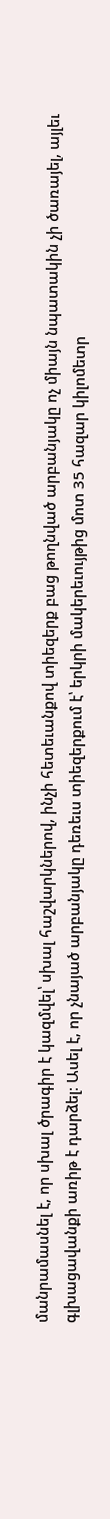մանրամասնել է, որ սխալ ծրագիր է կազմվել՝ սխալ հաշվարկներով, ինչի հետեւանքով տիեզերք բաց թողնված արբանյակը ոչ միայն նպատակին չի ծառայել, այլեւ գլխացավանքի առիթ է դարձել։ Ասել է, որ չնայած արբանյակը դեռեւս տիեզերքում է՝ երկրի մակերեւույթից մոտ 35 հազար կիլոմետր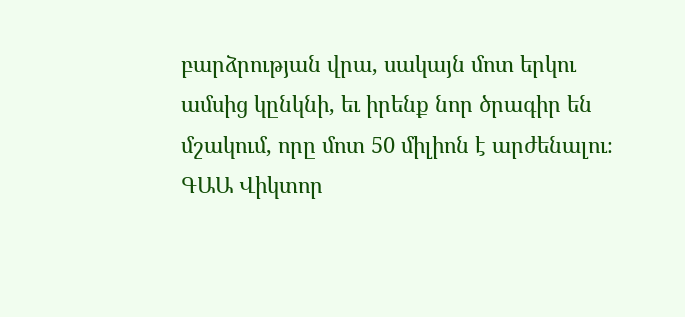բարձրության վրա, սակայն մոտ երկու ամսից կընկնի, եւ իրենք նոր ծրագիր են մշակում, որը մոտ 50 միլիոն է արժենալու։
ԳԱԱ Վիկտոր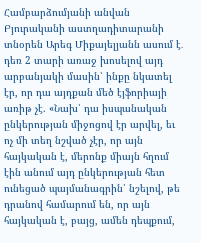Համբարձումյանի անվան Բյուրականի աստղադիտարանի տնօրեն Արեգ Միքայելյանն ասում է․ դեռ 2 տարի առաջ խոսելով այդ արբանյակի մասին՝ ինքը նկատել էր, որ դա այդքան մեծ էյֆորիայի առիթ չէ. «Նախ՝ դա իսպանական ընկերության միջոցով էր արվել, եւ ոչ մի տեղ նշված չէր, որ այն հայկական է, մերոնք միայն հղում էին անում այդ ընկերության հետ ունեցած պայմանագրին՝ նշելով, թե դրանով համարում են, որ այն հայկական է, բայց, ամեն դեպքում,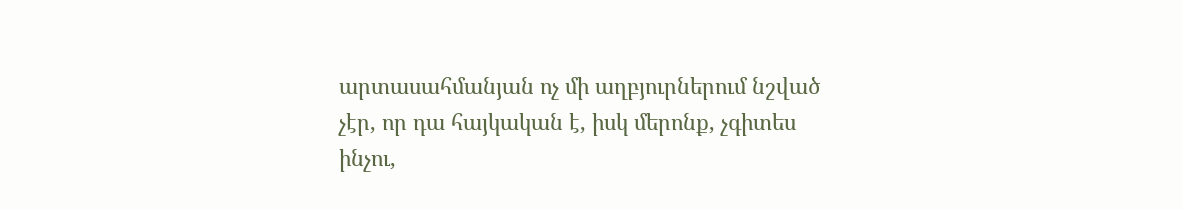արտասահմանյան ոչ մի աղբյուրներում նշված չէր, որ դա հայկական է, իսկ մերոնք, չգիտես ինչու,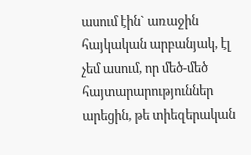ասում էին` առաջին հայկական արբանյակ, էլ չեմ ասում, որ մեծ-մեծ հայտարարություններ արեցին, թե տիեզերական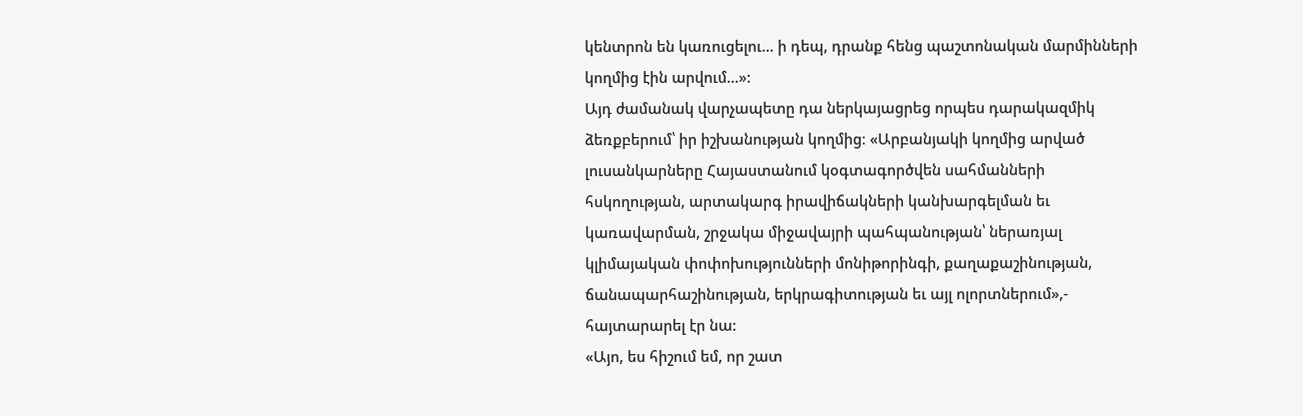կենտրոն են կառուցելու... ի դեպ, դրանք հենց պաշտոնական մարմինների կողմից էին արվում...»:
Այդ ժամանակ վարչապետը դա ներկայացրեց որպես դարակազմիկ ձեռքբերում՝ իր իշխանության կողմից։ «Արբանյակի կողմից արված լուսանկարները Հայաստանում կօգտագործվեն սահմանների հսկողության, արտակարգ իրավիճակների կանխարգելման եւ կառավարման, շրջակա միջավայրի պահպանության՝ ներառյալ կլիմայական փոփոխությունների մոնիթորինգի, քաղաքաշինության, ճանապարհաշինության, երկրագիտության եւ այլ ոլորտներում»,- հայտարարել էր նա:
«Այո, ես հիշում եմ, որ շատ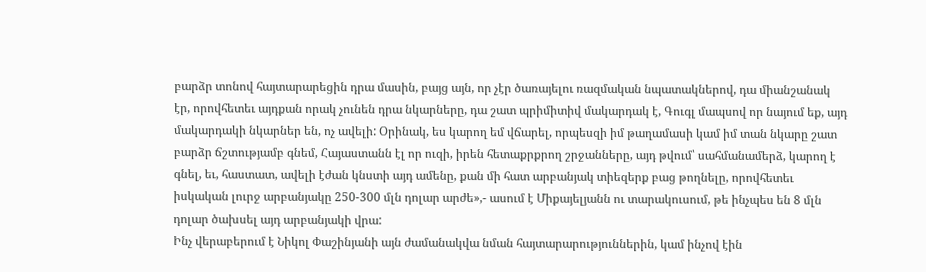բարձր տոնով հայտարարեցին դրա մասին, բայց այն, որ չէր ծառայելու ռազմական նպատակներով, դա միանշանակ էր, որովհետեւ այդքան որակ չունեն դրա նկարները, դա շատ պրիմիտիվ մակարդակ է, Գուգլ մապսով որ նայում եք, այդ մակարդակի նկարներ են, ոչ ավելի: Օրինակ, ես կարող եմ վճարել, որպեսզի իմ թաղամասի կամ իմ տան նկարը շատ բարձր ճշտությամբ գնեմ, Հայաստանն էլ որ ուզի, իրեն հետաքրքրող շրջանները, այդ թվում՝ սահմանամերձ, կարող է գնել, եւ, հաստատ, ավելի էժան կնստի այդ ամենը, քան մի հատ արբանյակ տիեզերք բաց թողնելը, որովհետեւ իսկական լուրջ արբանյակը 250-300 մլն դոլար արժե»,- ասում է Միքայելյանն ու տարակուսում, թե ինչպես են 8 մլն դոլար ծախսել այդ արբանյակի վրա:
Ինչ վերաբերում է Նիկոլ Փաշինյանի այն ժամանակվա նման հայտարարություններին, կամ ինչով էին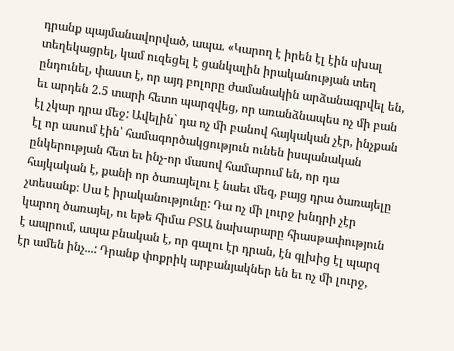դրանք պայմանավորված, ապա. «Կարող է իրեն էլ էին սխալ տեղեկացրել, կամ ուզեցել է ցանկալին իրականության տեղ ընդունել, փաստ է, որ այդ բոլորը ժամանակին արձանագրվել են, եւ արդեն 2.5 տարի հետո պարզվեց, որ առանձնապես ոչ մի բան էլ չկար դրա մեջ: Ավելին` դա ոչ մի բանով հայկական չէր, ինչքան էլ որ ասում էին՝ համագործակցություն ունեն իսպանական ընկերության հետ եւ ինչ-որ մասով համարում են, որ դա հայկական է, քանի որ ծառայելու է նաեւ մեզ, բայց դրա ծառայելը չտեսանք։ Սա է իրականությունը: Դա ոչ մի լուրջ խնդրի չէր կարող ծառայել, ու եթե հիմա ԲՏԱ նախարարը հիասթափություն է ապրում, ապա բնական է, որ գալու էր դրան, էն գլխից էլ պարզ էր ամեն ինչ...: Դրանք փոքրիկ արբանյակներ են եւ ոչ մի լուրջ,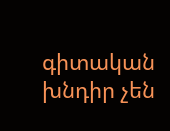գիտական խնդիր չեն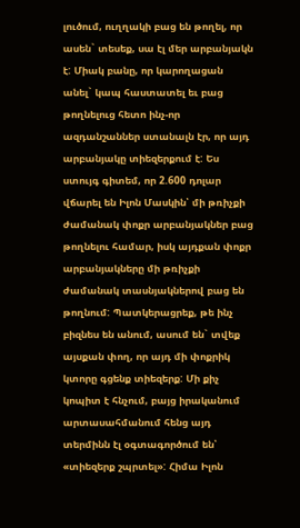լուծում, ուղղակի բաց են թողել, որ ասեն` տեսեք, սա էլ մեր արբանյակն է: Միակ բանը, որ կարողացան անել` կապ հաստատել եւ բաց թողնելուց հետո ինչ-որ ազդանշաններ ստանալն էր, որ այդ արբանյակը տիեզերքում է: Ես ստույգ գիտեմ, որ 2.600 դոլար վճարել են Իլոն Մասկին՝ մի թռիչքի ժամանակ փոքր արբանյակներ բաց թողնելու համար, իսկ այդքան փոքր արբանյակները մի թռիչքի ժամանակ տասնյակներով բաց են թողնում: Պատկերացրեք, թե ինչ բիզնես են անում, ասում են` տվեք այսքան փող, որ այդ մի փոքրիկ կտորը գցենք տիեզերք: Մի քիչ կոպիտ է հնչում, բայց իրականում արտասահմանում հենց այդ տերմինն էլ օգտագործում են՝ «տիեզերք շպրտել»: Հիմա Իլոն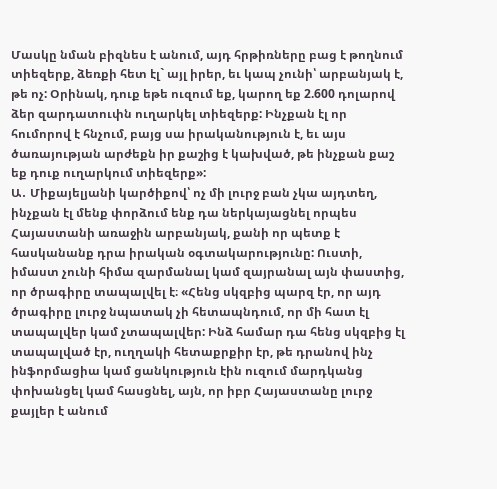Մասկը նման բիզնես է անում, այդ հրթիռները բաց է թողնում տիեզերք, ձեռքի հետ էլ` այլ իրեր, եւ կապ չունի՝ արբանյակ է, թե ոչ: Օրինակ, դուք եթե ուզում եք, կարող եք 2.600 դոլարով ձեր զարդատուփն ուղարկել տիեզերք: Ինչքան էլ որ հումորով է հնչում, բայց սա իրականություն է, եւ այս ծառայության արժեքն իր քաշից է կախված, թե ինչքան քաշ եք դուք ուղարկում տիեզերք»:
Ա․ Միքայելյանի կարծիքով՝ ոչ մի լուրջ բան չկա այդտեղ, ինչքան էլ մենք փորձում ենք դա ներկայացնել որպես Հայաստանի առաջին արբանյակ, քանի որ պետք է հասկանանք դրա իրական օգտակարությունը: Ուստի, իմաստ չունի հիմա զարմանալ կամ զայրանալ այն փաստից, որ ծրագիրը տապալվել է։ «Հենց սկզբից պարզ էր, որ այդ ծրագիրը լուրջ նպատակ չի հետապնդում, որ մի հատ էլ տապալվեր կամ չտապալվեր: Ինձ համար դա հենց սկզբից էլ տապալված էր, ուղղակի հետաքրքիր էր, թե դրանով ինչ ինֆորմացիա կամ ցանկություն էին ուզում մարդկանց փոխանցել կամ հասցնել, այն, որ իբր Հայաստանը լուրջ քայլեր է անում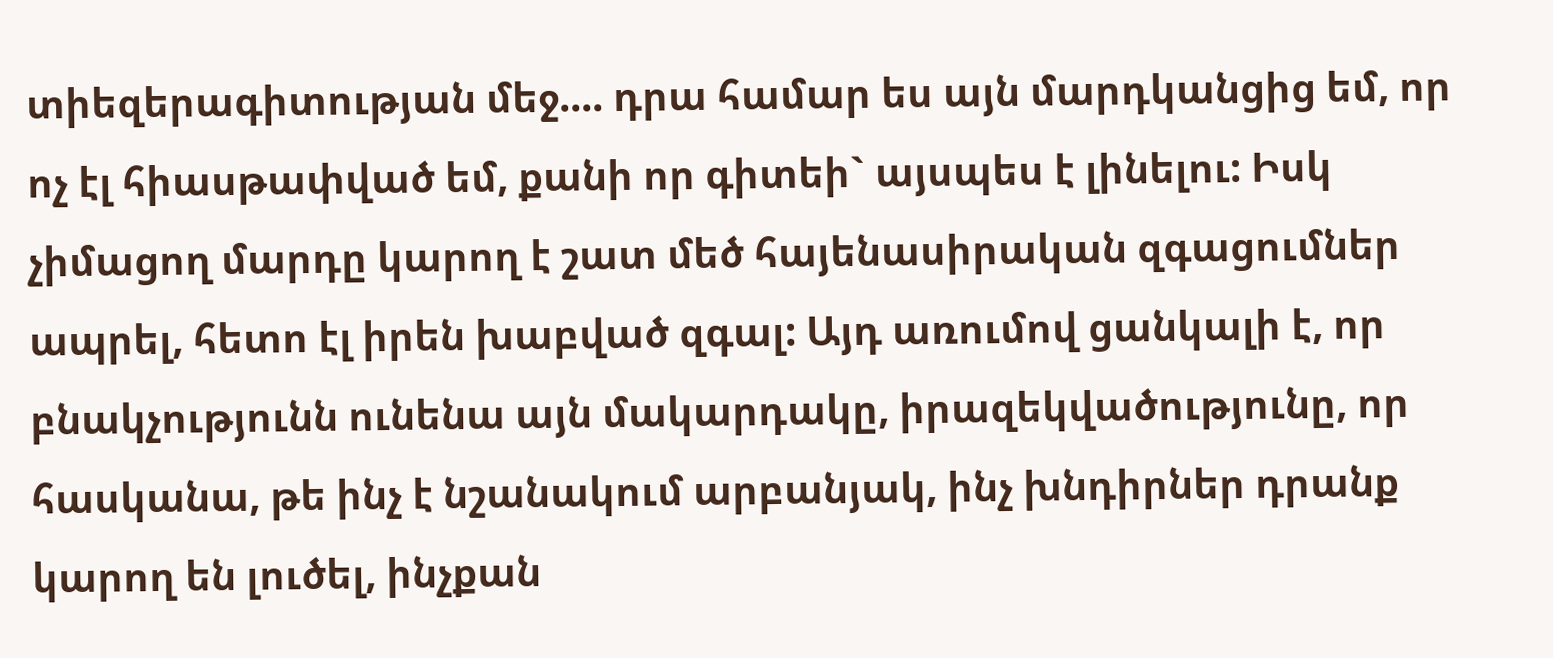տիեզերագիտության մեջ.... դրա համար ես այն մարդկանցից եմ, որ ոչ էլ հիասթափված եմ, քանի որ գիտեի` այսպես է լինելու: Իսկ չիմացող մարդը կարող է շատ մեծ հայենասիրական զգացումներ ապրել, հետո էլ իրեն խաբված զգալ: Այդ առումով ցանկալի է, որ բնակչությունն ունենա այն մակարդակը, իրազեկվածությունը, որ հասկանա, թե ինչ է նշանակում արբանյակ, ինչ խնդիրներ դրանք կարող են լուծել, ինչքան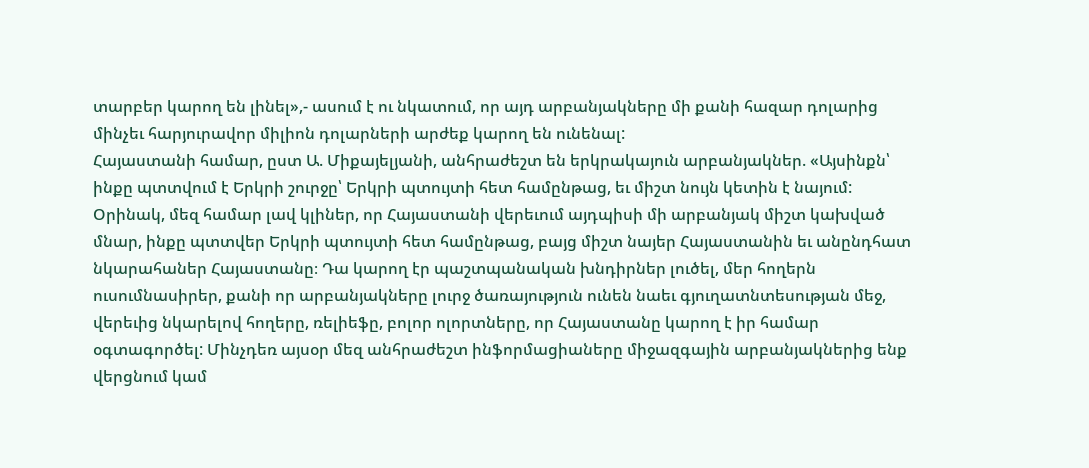տարբեր կարող են լինել»,- ասում է ու նկատում, որ այդ արբանյակները մի քանի հազար դոլարից մինչեւ հարյուրավոր միլիոն դոլարների արժեք կարող են ունենալ:
Հայաստանի համար, ըստ Ա. Միքայելյանի, անհրաժեշտ են երկրակայուն արբանյակներ. «Այսինքն՝ ինքը պտտվում է Երկրի շուրջը՝ Երկրի պտույտի հետ համընթաց, եւ միշտ նույն կետին է նայում: Օրինակ, մեզ համար լավ կլիներ, որ Հայաստանի վերեւում այդպիսի մի արբանյակ միշտ կախված մնար, ինքը պտտվեր Երկրի պտույտի հետ համընթաց, բայց միշտ նայեր Հայաստանին եւ անընդհատ նկարահաներ Հայաստանը։ Դա կարող էր պաշտպանական խնդիրներ լուծել, մեր հողերն ուսումնասիրեր, քանի որ արբանյակները լուրջ ծառայություն ունեն նաեւ գյուղատնտեսության մեջ, վերեւից նկարելով հողերը, ռելիեֆը, բոլոր ոլորտները, որ Հայաստանը կարող է իր համար օգտագործել: Մինչդեռ այսօր մեզ անհրաժեշտ ինֆորմացիաները միջազգային արբանյակներից ենք վերցնում կամ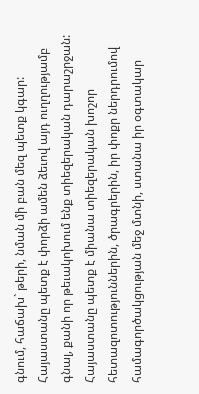գնում, հաճախ` թերի, նման մի բան մեզ պետք կգար: Հայաստանը պետք է փորձի ամեն ձեւով այդ ուղղությամբ գնալ, քանի որ թեւակոխում ենք տիեզերական դարաշրջան: Հայաստանը պետք է միանա տիեզերական խոշոր հետազոտություններին, ծրագրերին, իր փոքր ներդրումով համագործակցության մեջ մտնի, ստանա իր օգտակար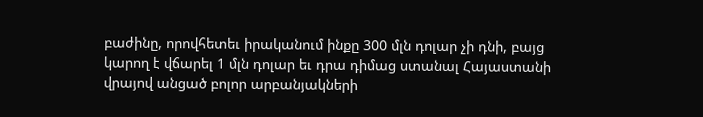բաժինը, որովհետեւ իրականում ինքը 300 մլն դոլար չի դնի, բայց կարող է վճարել 1 մլն դոլար եւ դրա դիմաց ստանալ Հայաստանի վրայով անցած բոլոր արբանյակների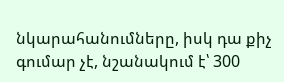նկարահանումները, իսկ դա քիչ գումար չէ, նշանակում է՝ 300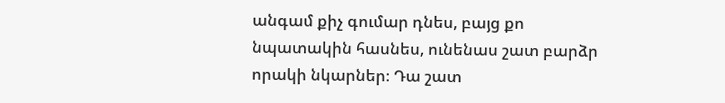անգամ քիչ գումար դնես, բայց քո նպատակին հասնես, ունենաս շատ բարձր որակի նկարներ։ Դա շատ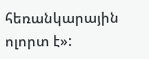հեռանկարային ոլորտ է»: